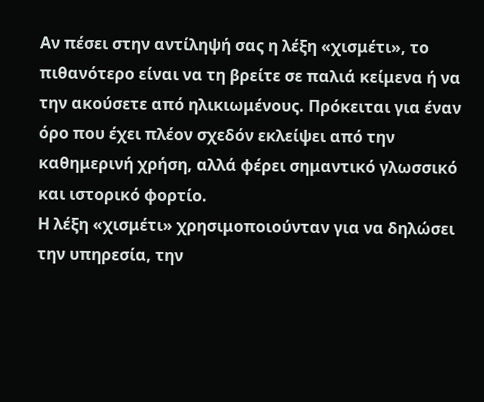Αν πέσει στην αντίληψή σας η λέξη «χισμέτι», το πιθανότερο είναι να τη βρείτε σε παλιά κείμενα ή να την ακούσετε από ηλικιωμένους. Πρόκειται για έναν όρο που έχει πλέον σχεδόν εκλείψει από την καθημερινή χρήση, αλλά φέρει σημαντικό γλωσσικό και ιστορικό φορτίο.
Η λέξη «χισμέτι» χρησιμοποιούνταν για να δηλώσει την υπηρεσία, την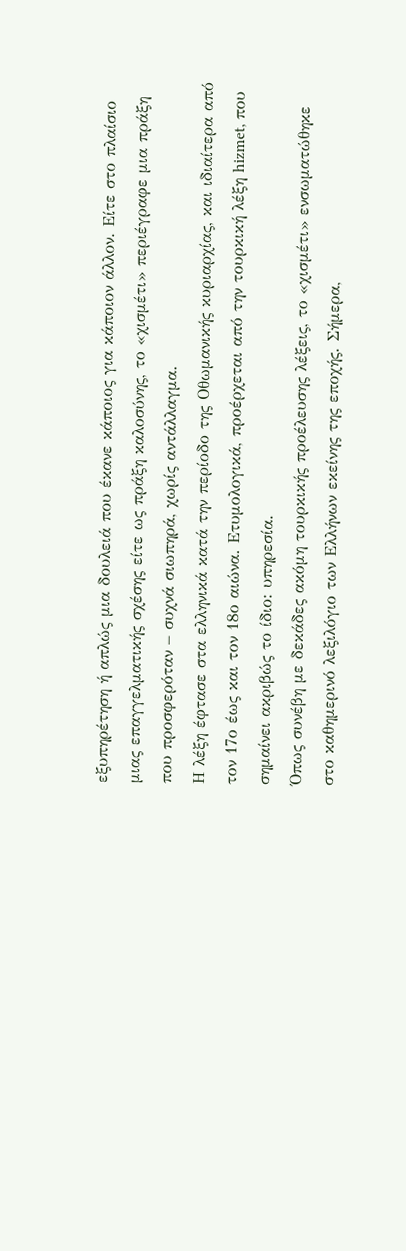εξυπηρέτηση ή απλώς μια δουλειά που έκανε κάποιος για κάποιον άλλον. Είτε στο πλαίσιο μιας επαγγελματικής σχέσης είτε ως πράξη καλοσύνης, το «χισμέτι» περιέγραφε μια πράξη που προσφερόταν – συχνά σιωπηρά, χωρίς αντάλλαγμα.
Η λέξη έφτασε στα ελληνικά κατά την περίοδο της Οθωμανικής κυριαρχίας, και ιδιαίτερα από τον 17ο έως και τον 18ο αιώνα. Ετυμολογικά, προέρχεται από την τουρκική λέξη hizmet, που σημαίνει ακριβώς το ίδιο: υπηρεσία.
Όπως συνέβη με δεκάδες ακόμη τουρκικής προέλευσης λέξεις, το «χισμέτι» ενσωματώθηκε στο καθημερινό λεξιλόγιο των Ελλήνων εκείνης της εποχής. Σήμερα,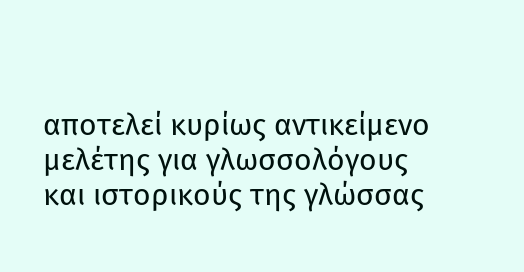αποτελεί κυρίως αντικείμενο μελέτης για γλωσσολόγους και ιστορικούς της γλώσσας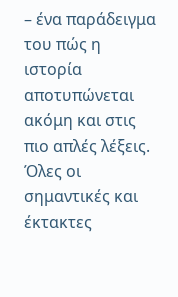– ένα παράδειγμα του πώς η ιστορία αποτυπώνεται ακόμη και στις πιο απλές λέξεις.
Όλες οι σημαντικές και έκτακτες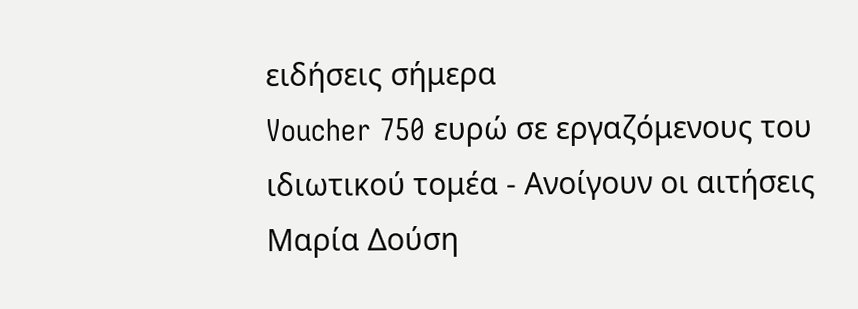ειδήσεις σήμερα
Voucher 750 ευρώ σε εργαζόμενους του ιδιωτικού τομέα - Ανοίγουν οι αιτήσεις
Μαρία Δούση